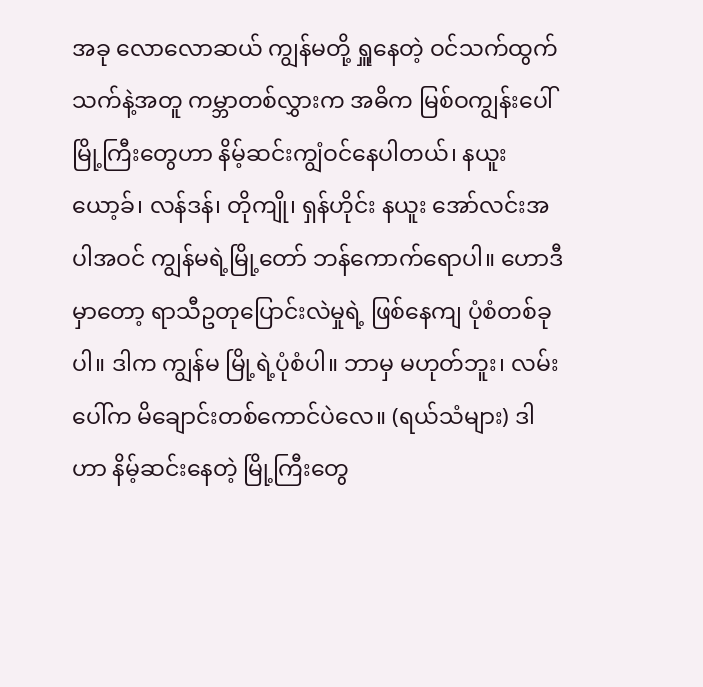အခု လောလောဆယ် ကျွန်မတို့ ရှူနေတဲ့ ဝင်သက်ထွက်သက်နဲ့အတူ ကမ္ဘာတစ်လွှားက အဓိက မြစ်ဝကျွန်းပေါ် မြို့ကြီးတွေဟာ နိမ့်ဆင်းကျွံဝင်နေပါတယ်၊ နယူးယော့ခ်၊ လန်ဒန်၊ တိုကျို၊ ရှန်ဟိုင်း နယူး အော်လင်းအပါအဝင် ကျွန်မရဲ့မြို့တော် ဘန်ကောက်ရောပါ။ ဟောဒီမှာတော့ ရာသီဥတုပြောင်းလဲမှုရဲ့ ဖြစ်နေကျ ပုံစံတစ်ခုပါ။ ဒါက ကျွန်မ မြို့ရဲ့ပုံစံပါ။ ဘာမှ မဟုတ်ဘူး၊ လမ်းပေါ်က မိချောင်းတစ်ကောင်ပဲလေ။ (ရယ်သံများ) ဒါဟာ နိမ့်ဆင်းနေတဲ့ မြို့ကြီးတွေ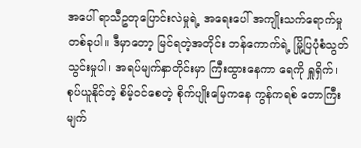အပေါ် ရာသီဥတုပြောင်းလဲမှုရဲ့ အရေးပေါ် အကျိုးသက်ရောက်မှုတစ်ခုပါ။ ဒီမှာတော့ မြင်ရတဲ့အတိုင်း ဘန်ကောက်ရဲ့ မြို့ပြပုံစံသွတ်သွင်းမှုပါ၊ အရပ်မျက်နှာတိုင်းမှာ ကြီးထွားနေကာ ရေကို ရှူရှိက်၊ စုပ်ယူနိုင်တဲ့ စိမ့်ဝင်စေတဲ့ စိုက်ပျိုးမြေကနေ ကွန်ကရစ် တောကြီးမျက်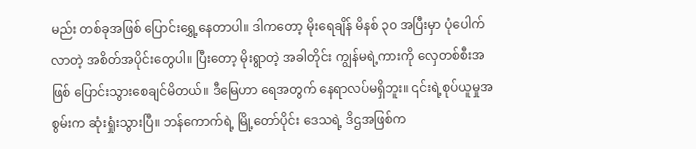မည်း တစ်ခုအဖြစ် ပြောင်းရွှေ့နေတာပါ။ ဒါကတော့ မိုးရေချိန် မိနစ် ၃၀ အပြီးမှာ ပုံပေါက်လာတဲ့ အစိတ်အပိုင်းတွေပါ။ ပြီးတော့ မိုးရွာတဲ့ အခါတိုင်း ကျွန်မရဲ့ကားကို လှေတစ်စီးအဖြစ် ပြောင်းသွားစေချင်မိတယ်။ ဒီမြေဟာ ရေအတွက် နေရာလပ်မရှိဘူး။ ၎င်းရဲ့စုပ်ယူမှုအစွမ်းက ဆုံးရှုံးသွားပြီ။ ဘန်ကောက်ရဲ့ မြို့တော်ပိုင်း ဒေသရဲ့ ဒိဌအဖြစ်က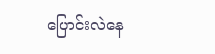ပြောင်းလဲနေ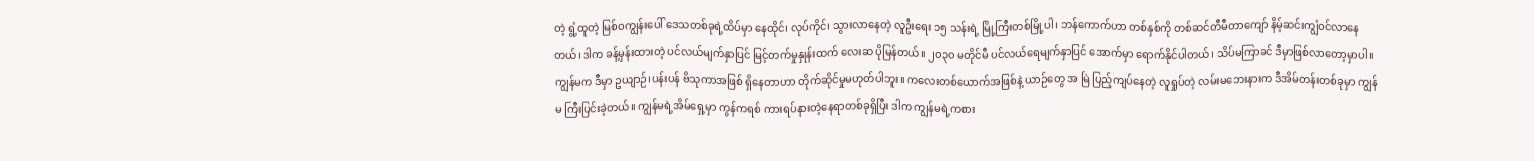တဲ့ ရွံ့ထူတဲ့ မြစ်ဝကျွန်းပေါ် ဒေသတစ်ခုရဲ့ထိပ်မှာ နေထိုင်၊ လုပ်ကိုင်၊ သွားလာနေတဲ့ လူဦးရေး ၁၅ သန်းရဲ့ မြို့ကြီးတစ်မြို့ပါ၊ ဘန်ကောက်ဟာ တစ်နှစ်ကို တစ်ဆင်တီမီတာကျော် နိမ့်ဆင်းကျွံဝင်လာနေတယ်၊ ဒါက ခန့်မှန်းထားတဲ့ ပင်လယ်မျက်နှာပြင် မြင့်တက်မှုနှုန်းထက် လေးဆ ပိုမြန်တယ်။ ၂၀၃၀ မတိုင်မီ ပင်လယ်ရေမျက်နှာပြင် အောက်မှာ ရောက်နိုင်ပါတယ်၊ သိပ်မကြာခင် ဒီမှာဖြစ်လာတော့မှာပါ။ ကျွန်မက ဒီမှာ ဥယျာဉ်၊ပန်းပန် ဗိသုကာအဖြစ် ရှိနေတာဟာ တိုက်ဆိုင်မှုမဟုတ်ပါဘူး။ ကလေးတစ်ယောက်အဖြစ်နဲ့ ယာဉ်တွေ အ မြဲ ပြည့်ကျပ်နေတဲ့ လူရှုပ်တဲ့ လမ်းမဘေးနားက ဒီအိမ်တန်းတစ်ခုမှာ ကျွန်မ ကြီးပြင်းခဲ့တယ်။ ကျွန်မရဲ့အိမ်ရှေ့မှာ ကွန်ကရစ် ကားရပ်နားတဲ့နေရာတစ်ခုရှိပြီး ဒါက ကျွန်မရဲ့ကစား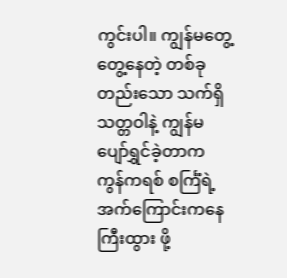ကွင်းပါ။ ကျွန်မတွေ့တွေ့နေတဲ့ တစ်ခုတည်းသော သက်ရှိသတ္တဝါနဲ့ ကျွန်မ ပျော်ရွှင်ခဲ့တာက ကွန်ကရစ် စင်္ကြံရဲ့ အက်ကြောင်းကနေ ကြီးထွား ဖို့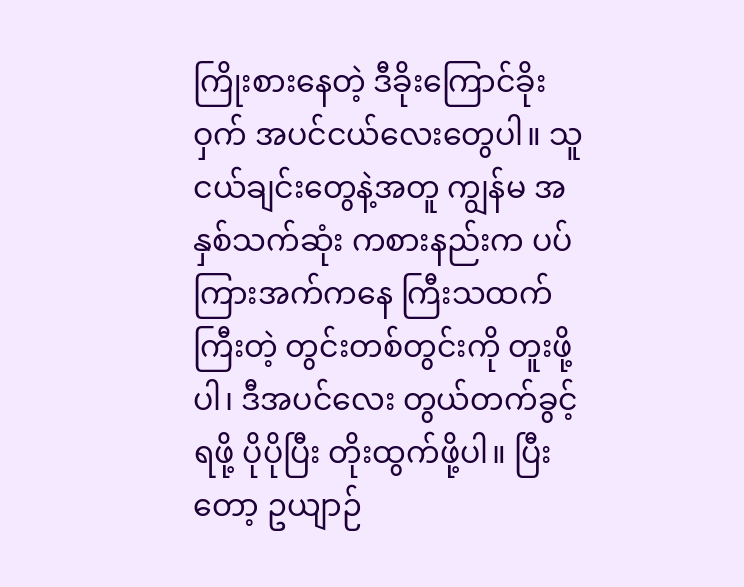ကြိုးစားနေတဲ့ ဒီခိုးကြောင်ခိုးဝှက် အပင်ငယ်လေးတွေပါ။ သူငယ်ချင်းတွေနဲ့အတူ ကျွန်မ အနှစ်သက်ဆုံး ကစားနည်းက ပပ်ကြားအက်ကနေ ကြီးသထက်ကြီးတဲ့ တွင်းတစ်တွင်းကို တူးဖို့ပါ၊ ဒီအပင်လေး တွယ်တက်ခွင့်ရဖို့ ပိုပိုပြီး တိုးထွက်ဖို့ပါ။ ပြီးတော့ ဥယျာဉ်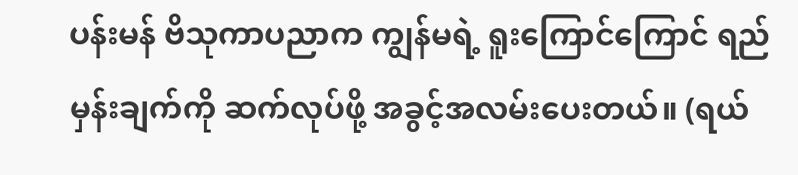ပန်းမန် ဗိသုကာပညာက ကျွန်မရဲ့ ရူးကြောင်ကြောင် ရည်မှန်းချက်ကို ဆက်လုပ်ဖို့ အခွင့်အလမ်းပေးတယ်။ (ရယ်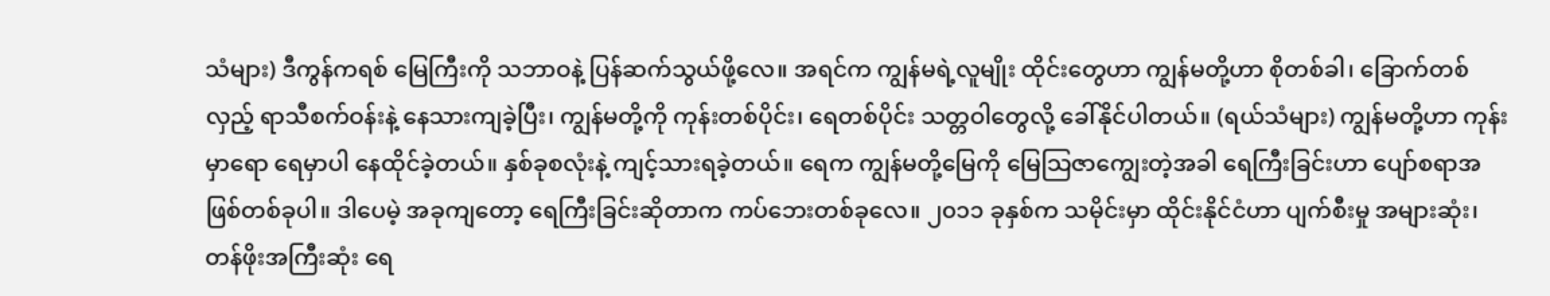သံများ) ဒီကွန်ကရစ် မြေကြီးကို သဘာဝနဲ့ ပြန်ဆက်သွယ်ဖို့လေ။ အရင်က ကျွန်မရဲ့လူမျိုး ထိုင်းတွေဟာ ကျွန်မတို့ဟာ စိုတစ်ခါ၊ ခြောက်တစ်လှည့် ရာသီစက်ဝန်းနဲ့ နေသားကျခဲ့ပြီး၊ ကျွန်မတို့ကို ကုန်းတစ်ပိုင်း၊ ရေတစ်ပိုင်း သတ္တဝါတွေလို့ ခေါ်နိုင်ပါတယ်။ (ရယ်သံများ) ကျွန်မတို့ဟာ ကုန်းမှာရော ရေမှာပါ နေထိုင်ခဲ့တယ်။ နှစ်ခုစလုံးနဲ့ ကျင့်သားရခဲ့တယ်။ ရေက ကျွန်မတို့မြေကို မြေသြဇာကျွေးတဲ့အခါ ရေကြီးခြင်းဟာ ပျော်စရာအဖြစ်တစ်ခုပါ။ ဒါပေမဲ့ အခုကျတော့ ရေကြီးခြင်းဆိုတာက ကပ်ဘေးတစ်ခုလေ။ ၂၀၁၁ ခုနှစ်က သမိုင်းမှာ ထိုင်းနိုင်ငံဟာ ပျက်စီးမှု အများဆုံး၊ တန်ဖိုးအကြီးဆုံး ရေ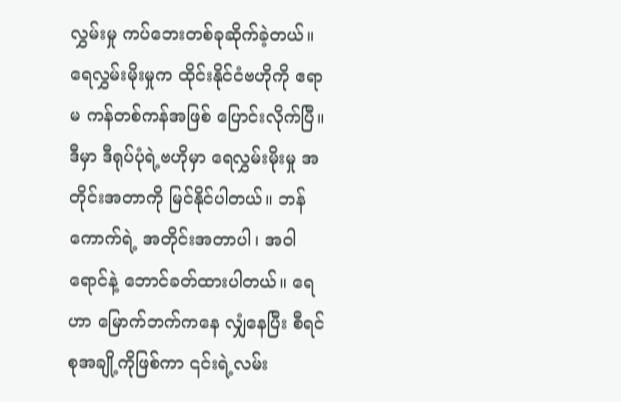လွှမ်းမှု ကပ်ဘေးတစ်ခုဆိုက်ခဲ့တယ်။ ရေလွှမ်းမိုးမှုက ထိုင်းနိုင်ငံဗဟိုကို ဧရာမ ကန်တစ်ကန်အဖြစ် ပြောင်းလိုက်ပြီ။ ဒီမှာ ဒီရုပ်ပုံရဲ့ဗဟိုမှာ ရေလွှမ်းမိုးမှု အတိုင်းအတာကို မြင်နိုင်ပါတယ်။ ဘန်ကောက်ရဲ့ အတိုင်းအတာပါ၊ အဝါရောင်နဲ့ ဘောင်ခတ်ထားပါတယ်။ ရေဟာ မြောက်ဘက်ကနေ လျှံနေပြီး စီရင်စုအချို့ကိုဖြစ်ကာ ၎င်းရဲ့လမ်း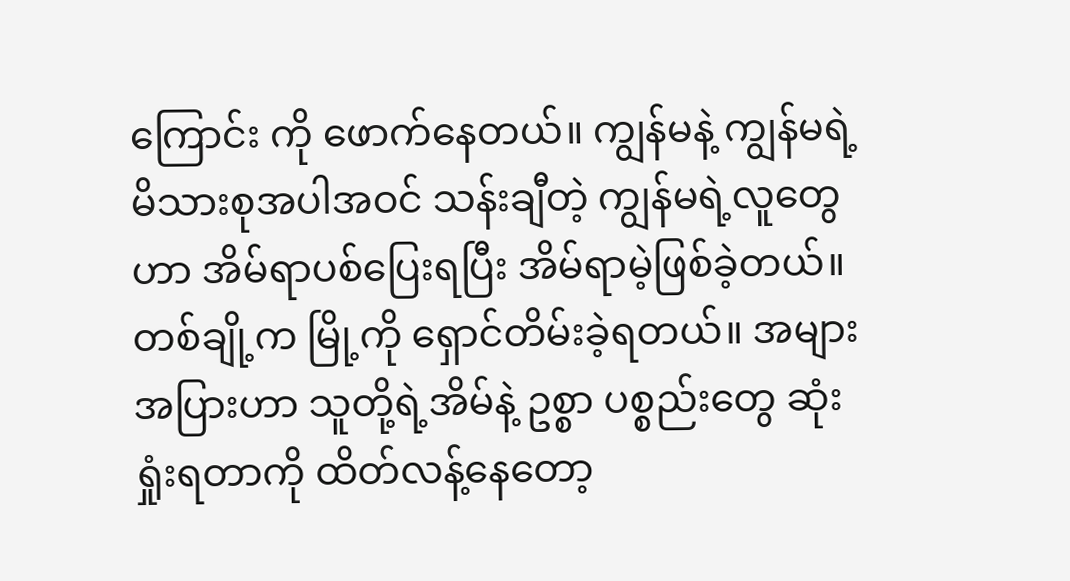ကြောင်း ကို ဖောက်နေတယ်။ ကျွန်မနဲ့ ကျွန်မရဲ့မိသားစုအပါအဝင် သန်းချီတဲ့ ကျွန်မရဲ့လူတွေဟာ အိမ်ရာပစ်ပြေးရပြီး အိမ်ရာမဲ့ဖြစ်ခဲ့တယ်။ တစ်ချို့က မြို့ကို ရှောင်တိမ်းခဲ့ရတယ်။ အများအပြားဟာ သူတို့ရဲ့အိမ်နဲ့ ဥစ္စာ ပစ္စည်းတွေ ဆုံးရှုံးရတာကို ထိတ်လန့်နေတော့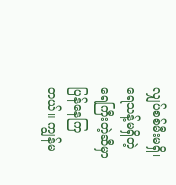လျှပ်စစ်မီးမရှိ၊ ရေသန့်မရှိတဲ့ ရေကြီးတဲ့ဆီမှာ ပြန်နေကြတယ်။ ကျွန်မ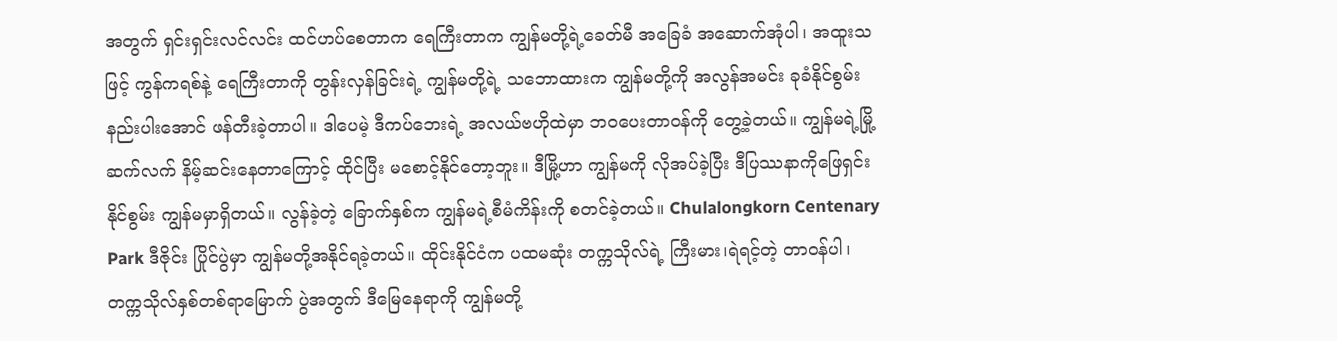အတွက် ရှင်းရှင်းလင်လင်း ထင်ဟပ်စေတာက ရေကြီးတာက ကျွန်မတို့ရဲ့ခေတ်မီ အခြေခံ အဆောက်အုံပါ၊ အထူးသဖြင့် ကွန်ကရစ်နဲ့ ရေကြီးတာကို တွန်းလှန်ခြင်းရဲ့ ကျွန်မတို့ရဲ့ သဘောထားက ကျွန်မတို့ကို အလွန်အမင်း ခုခံနိုင်စွမ်း နည်းပါးအောင် ဖန်တီးခဲ့တာပါ။ ဒါပေမဲ့ ဒီကပ်ဘေးရဲ့ အလယ်ဗဟိုထဲမှာ ဘဝပေးတာဝန်ကို တွေ့ခဲ့တယ်။ ကျွန်မရဲ့မြို့ ဆက်လက် နိမ့်ဆင်းနေတာကြောင့် ထိုင်ပြီး မစောင့်နိုင်တော့ဘူး။ ဒီမြို့ဟာ ကျွန်မကို လိုအပ်ခဲ့ပြီး ဒီပြဿနာကိုဖြေရှင်းနိုင်စွမ်း ကျွန်မမှာရှိတယ်။ လွန်ခဲ့တဲ့ ခြောက်နှစ်က ကျွန်မရဲ့စီမံကိန်းကို စတင်ခဲ့တယ်။ Chulalongkorn Centenary Park ဒီဇိုင်း ပြိုင်ပွဲမှာ ကျွန်မတို့အနိုင်ရခဲ့တယ်။ ထိုင်းနိုင်ငံက ပထမဆုံး တက္ကသိုလ်ရဲ့ ကြီးမား၊ရဲရင့်တဲ့ တာဝန်ပါ၊ တက္ကသိုလ်နှစ်တစ်ရာမြောက် ပွဲအတွက် ဒီမြေနေရာကို ကျွန်မတို့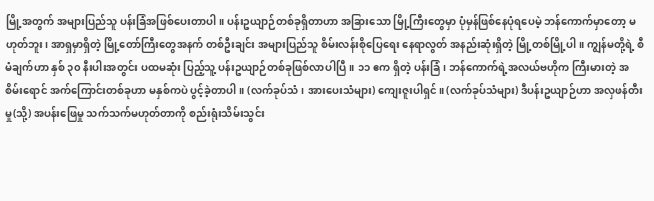မြို့အတွက် အများပြည်သူ ပန်းခြံအဖြစ်ပေးတာပါ။ ပန်းဥယျာဉ်တစ်ခုရှိတာဟာ အခြားသော မြို့ကြီးတွေမှာ ပုံမှန်ဖြစ်နေပုံရပေမဲ့ ဘန်ကောက်မှာတော့ မဟုတ်ဘူး၊ အာရှမှာရှိတဲ့ မြို့တော်ကြီးတွေအနက် တစ်ဦးချင်း အများပြည်သူ စိမ်းလန်းစိုပြေရေး နေရာလွတ် အနည်းဆုံးရှိတဲ့ မြို့တစ်မြို့ပါ။ ကျွန်မတို့ရဲ့ စီမံချက်ဟာ နှစ် ၃၀ နီးပါးအတွင်း ပထမဆုံး ပြည့်သူ့ ပန်းဥယျာဉ်တစ်ခုဖြစ်လာပါပြီ။ ၁၁ ဧက ရှိတဲ့ ပန်းခြံ၊ ဘန်ကောက်ရဲ့အလယ်ဗဟိုက ကြီးမားတဲ့ အစိမ်းရောင် အက်ကြောင်းတစ်ခုဟာ မနှစ်ကပဲ ပွင့်ခဲ့တာပါ။ (လက်ခုပ်သံ၊ အားပေးသံများ) ကျေးဇူးပါရှင်။ (လက်ခုပ်သံများ) ဒီပန်းဥယျာဉ်ဟာ အလှဖန်တီးမှု(သို့) အပန်းဖြေမှု သက်သက်မဟုတ်တာကို စည်းရုံးသိမ်းသွင်း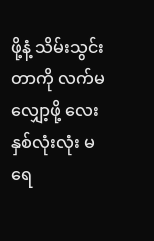ဖို့နံ့ သိမ်းသွင်း တာကို လက်မလျှော့ဖို့ လေးနှစ်လုံးလုံး မရေ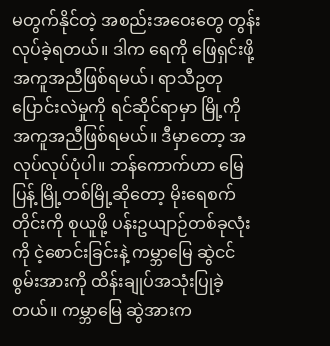မတွက်နိုင်တဲ့ အစည်းအဝေးတွေ တွန်းလုပ်ခဲ့ရတယ်။ ဒါက ရေကို ဖြေရှင်းဖို့ အကူအညီဖြစ်ရမယ်၊ ရာသီဥတု ပြောင်းလဲမှုကို ရင်ဆိုင်ရာမှာ မြို့ကို အကူအညီဖြစ်ရမယ်။ ဒီမှာတော့ အလုပ်လုပ်ပုံပါ။ ဘန်ကောက်ဟာ မြေပြန့် မြို့တစ်မြို့ဆိုတော့ မိုးရေစက်တိုင်းကို စုယူဖို့ ပန်းဥယျာဉ်တစ်ခုလုံးကို ငဲ့စောင်းခြင်းနဲ့ ကမ္ဘာမြေ ဆွဲငင် စွမ်းအားကို ထိန်းချုပ်အသုံးပြုခဲ့တယ်။ ကမ္ဘာမြေ ဆွဲအားက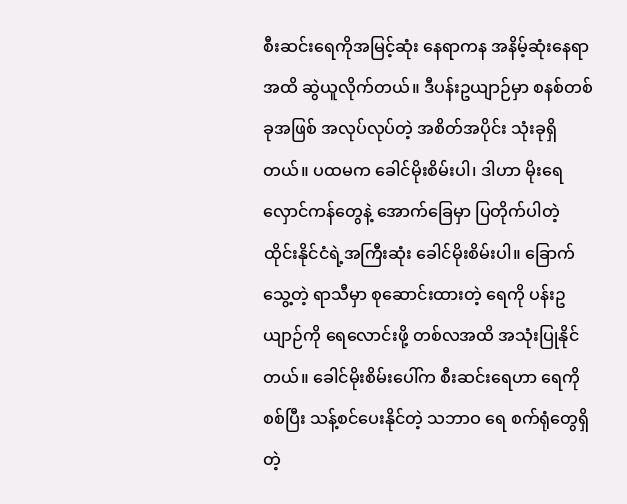စီးဆင်းရေကိုအမြင့်ဆုံး နေရာကန အနိမ့်ဆုံးနေရာအထိ ဆွဲယူလိုက်တယ်။ ဒီပန်းဥယျာဉ်မှာ စနစ်တစ်ခုအဖြစ် အလုပ်လုပ်တဲ့ အစိတ်အပိုင်း သုံးခုရှိတယ်။ ပထမက ခေါင်မိုးစိမ်းပါ၊ ဒါဟာ မိုးရေ လှောင်ကန်တွေနဲ့ အောက်ခြေမှာ ပြတိုက်ပါတဲ့ ထိုင်းနိုင်ငံရဲ့အကြီးဆုံး ခေါင်မိုးစိမ်းပါ။ ခြောက်သွေ့တဲ့ ရာသီမှာ စုဆောင်းထားတဲ့ ရေကို ပန်းဥယျာဉ်ကို ရေလောင်းဖို့ တစ်လအထိ အသုံးပြုနိုင်တယ်။ ခေါင်မိုးစိမ်းပေါ်က စီးဆင်းရေဟာ ရေကို စစ်ပြီး သန့်စင်ပေးနိုင်တဲ့ သဘာဝ ရေ စက်ရုံတွေရှိတဲ့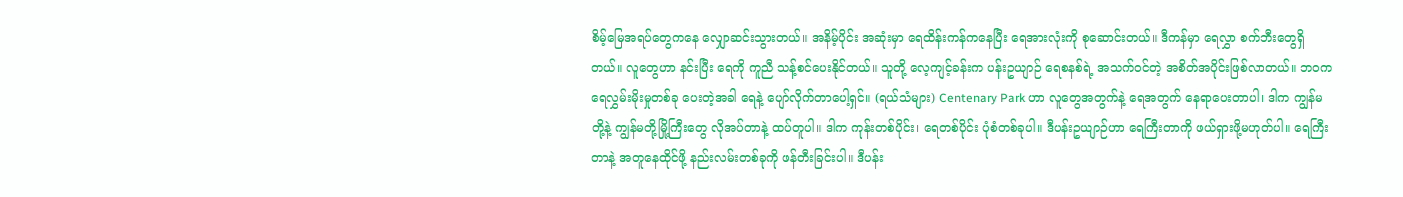စိမ့်မြေအရပ်တွေကနေ လျှောဆင်းသွားတယ်။ အနိမ့်ပိုင်း အဆုံးမှာ ရေထိန်းကန်ကနေပြီး ရေအားလုံးကို စုဆောင်းတယ်။ ဒီကန်မှာ ရေလွှာ စက်ဘီးတွေရှိတယ်။ လူတွေဟာ နင်းပြီး ရေကို ကူညီ သန့်စင်ပေးနိုင်တယ်။ သူတို့ လေ့ကျင့်ခန်းက ပန်းဥယျာဉ် ရေစနစ်ရဲ့ အသက်ဝင်တဲ့ အစိတ်အပိုင်းဖြစ်လာတယ်။ ဘဝက ရေလွှမ်းမိုးမှုတစ်ခု ပေးတဲ့အခါ ရေနဲ့ ပျော်လိုက်တာပေါ့ရှင်။ (ရယ်သံများ) Centenary Park ဟာ လူတွေအတွက်နဲ့ ရေအတွက် နေရာပေးတာပါ၊ ဒါက ကျွန်မတို့နဲ့ ကျွန်မတို့မြို့ကြီးတွေ လိုအပ်တာနဲ့ ထပ်တူပါ။ ဒါက ကုန်းတစ်ပိုင်း၊ ရေတစ်ပိုင်း ပုံစံတစ်ခုပါ။ ဒီပန်းဥယျာဉ်ဟာ ရေကြီးတာကို ဖယ်ရှားဖို့မဟုတ်ပါ။ ရေကြီးတာနဲ့ အတူနေထိုင်ဖို့ နည်းလမ်းတစ်ခုကို ဖန်တီးခြင်းပါ။ ဒီပန်း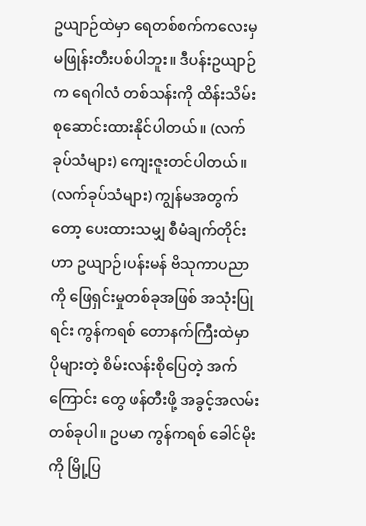ဥယျာဉ်ထဲမှာ ရေတစ်စက်ကလေးမှ မဖြုန်းတီးပစ်ပါဘူး။ ဒီပန်းဥယျာဉ်က ရေဂါလံ တစ်သန်းကို ထိန်းသိမ်း စုဆောင်းထားနိုင်ပါတယ်။ (လက်ခုပ်သံများ) ကျေးဇူးတင်ပါတယ်။ (လက်ခုပ်သံများ) ကျွန်မအတွက်တော့ ပေးထားသမျှ စီမံချက်တိုင်း ဟာ ဥယျာဉ်၊ပန်းမန် ဗိသုကာပညာကို ဖြေရှင်းမှုတစ်ခုအဖြစ် အသုံးပြုရင်း ကွန်ကရစ် တောနက်ကြီးထဲမှာ ပိုများတဲ့ စိမ်းလန်းစိုပြေတဲ့ အက်ကြောင်း တွေ ဖန်တီးဖို့ အခွင့်အလမ်းတစ်ခုပါ။ ဥပမာ ကွန်ကရစ် ခေါင်မိုးကို မြို့ပြ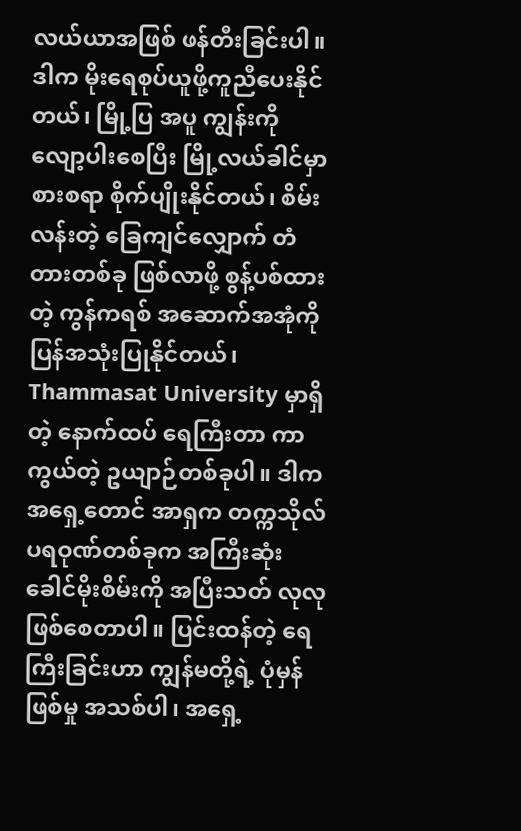လယ်ယာအဖြစ် ဖန်တီးခြင်းပါ။ ဒါက မိုးရေစုပ်ယူဖို့ကူညီပေးနိုင်တယ်၊ မြို့ပြ အပူ ကျွန်းကို လျော့ပါးစေပြီး မြို့လယ်ခါင်မှာ စားစရာ စိုက်ပျိုးနိုင်တယ်၊ စိမ်းလန်းတဲ့ ခြေကျင်လျှောက် တံတားတစ်ခု ဖြစ်လာဖို့ စွန့်ပစ်ထားတဲ့ ကွန်ကရစ် အဆောက်အအုံကို ပြန်အသုံးပြုနိုင်တယ်၊ Thammasat University မှာရှိတဲ့ နောက်ထပ် ရေကြီးတာ ကာကွယ်တဲ့ ဥယျာဉ်တစ်ခုပါ။ ဒါက အရှေ့တောင် အာရှက တက္ကသိုလ် ပရဝုဏ်တစ်ခုက အကြီးဆုံး ခေါင်မိုးစိမ်းကို အပြီးသတ် လုလုဖြစ်စေတာပါ။ ပြင်းထန်တဲ့ ရေကြီးခြင်းဟာ ကျွန်မတို့ရဲ့ ပုံမှန်ဖြစ်မှု အသစ်ပါ၊ အရှေ့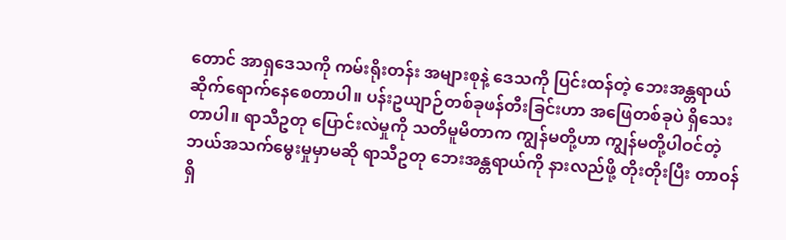တောင် အာရှဒေသကို ကမ်းရိုးတန်း အများစုနဲ့ ဒေသကို ပြင်းထန်တဲ့ ဘေးအန္တရာယ် ဆိုက်ရောက်နေစေတာပါ။ ပန်းဥယျာဉ်တစ်ခုဖန်တီးခြင်းဟာ အဖြေတစ်ခုပဲ ရှိသေးတာပါ။ ရာသီဥတု ပြောင်းလဲမှုကို သတိမူမိတာက ကျွန်မတို့ဟာ ကျွန်မတို့ပါဝင်တဲ့ ဘယ်အသက်မွေးမှုမှာမဆို ရာသီဥတု ဘေးအန္တရာယ်ကို နားလည်ဖို့ တိုးတိုးပြီး တာဝန်ရှိ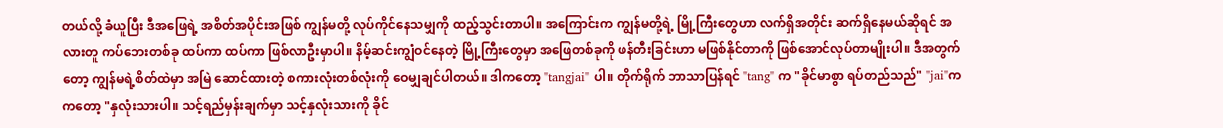တယ်လို့ ခံယူပြီး ဒီအဖြေရဲ့ အစိတ်အပိုင်းအဖြစ် ကျွန်မတို့ လုပ်ကိုင်နေသမျှကို ထည့်သွင်းတာပါ။ အကြောင်းက ကျွန်မတို့ရဲ့ မြို့ကြီးတွေဟာ လက်ရှိအတိုင်း ဆက်ရှိနေမယ်ဆိုရင် အလားတူ ကပ်ဘေးတစ်ခု ထပ်ကာ ထပ်ကာ ဖြစ်လာဦးမှာပါ။ နိမ့်ဆင်းကျွံဝင်နေတဲ့ မြို့ကြီးတွေမှာ အဖြေတစ်ခုကို ဖန်တီးခြင်းဟာ မဖြစ်နိုင်တာကို ဖြစ်အောင်လုပ်တာမျိုးပါ။ ဒီအတွက်တော့ ကျွန်မရဲ့စိတ်ထဲမှာ အမြဲ ဆောင်ထားတဲ့ စကားလုံးတစ်လုံးကို ဝေမျှချင်ပါတယ်။ ဒါကတော့ "tangjai" ပါ။ တိုက်ရိုက် ဘာသာပြန်ရင် "tang" က "ခိုင်မာစွာ ရပ်တည်သည်" "jai"က ကတော့ "နှလုံးသားပါ။ သင့်ရည်မှန်းချက်မှာ သင့်နှလုံးသားကို ခိုင်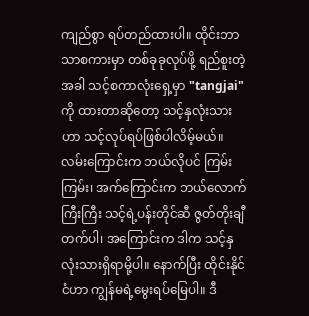ကျည်စွာ ရပ်တည်ထားပါ။ ထိုင်းဘာသာစကားမှာ တစ်ခုခုလုပ်ဖို့ ရည်စူးတဲ့အခါ သင့်စကာလုံးရှေ့မှာ "tangjai" ကို ထားတာဆိုတော့ သင့်နှလုံးသားဟာ သင့်လုပ်ရပ်ဖြစ်ပါလိမ့်မယ်။ လမ်းကြောင်းက ဘယ်လိုပင် ကြမ်းကြမ်း၊ အက်ကြောင်းက ဘယ်လောက်ကြီးကြီး သင့်ရဲ့ပန်းတိုင်ဆီ ဇွတ်တိုးချီတက်ပါ၊ အကြောင်းက ဒါက သင့်နှလုံးသားရှိရာမို့ပါ။ နောက်ပြီး ထိုင်းနိုင်ငံဟာ ကျွန်မရဲ့မွေးရပ်မြေပါ။ ဒီ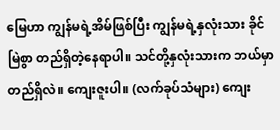မြေဟာ ကျွန်မရဲ့အိမ်ဖြစ်ပြီး ကျွန်မရဲ့နှလုံးသား ခိုင်မြဲစွာ တည်ရှိတဲ့နေရာပါ။ သင်တို့နှလုံးသားက ဘယ်မှာ တည်ရှိလဲ။ ကျေးဇူးပါ။ (လက်ခုပ်သံများ) ကျေး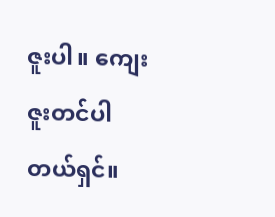ဇူးပါ။ ကျေးဇူးတင်ပါတယ်ရှင်။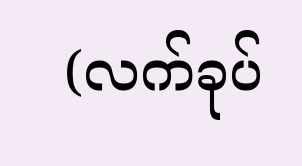(လက်ခုပ်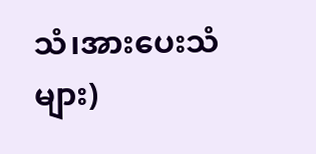သံ၊အားပေးသံများ)